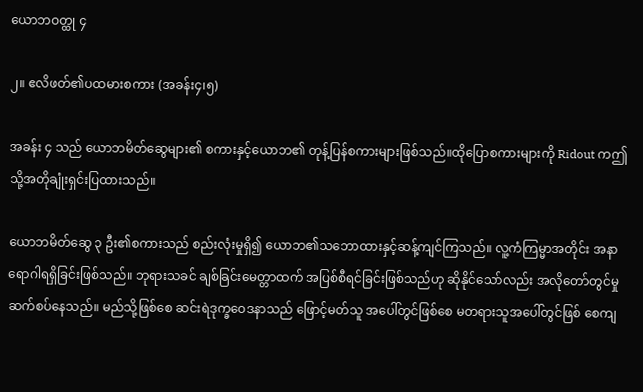ယောဘဝတ္ထု ၄

၂။ ဧလိဖတ်၏ပထမားစကား (အခန်း၄၊၅)

အခန်း ၄ သည် ယောဘမိတ်ဆွေများ၏ စကားနှင့်ယောဘ၏ တုန့်ပြန်စကားများဖြစ်သည်။ထိုပြောစကားများကို Ridout ကဤသို့အတိုချုံးရှင်းပြထားသည်။

ယောဘမိတ်ဆွေ ၃ ဦး၏စကားသည် စည်းလုံးမှုရှိ၍ ယောဘ၏သဘောထားနှင့်ဆန့်ကျင်ကြသည်။ လူ့ကံကြမ္မာအတိုင်း အနာရောဂါရရှိခြင်းဖြစ်သည်။ ဘုရားသခင် ချစ်ခြင်းမေတ္တာထက် အပြစ်စီရင်ခြင်းဖြစ်သည်ဟု ဆိုနိုင်သော်လည်း အလိုတော်တွင်မှု ဆက်စပ်နေသည်။ မည်သို့ဖြစ်စေ ဆင်းရဲဒုက္ခဝေဒနာသည် ဖြောင့်မတ်သူ အပေါ်တွင်ဖြစ်စေ မတရားသူအပေါ်တွင်ဖြစ် စေကျ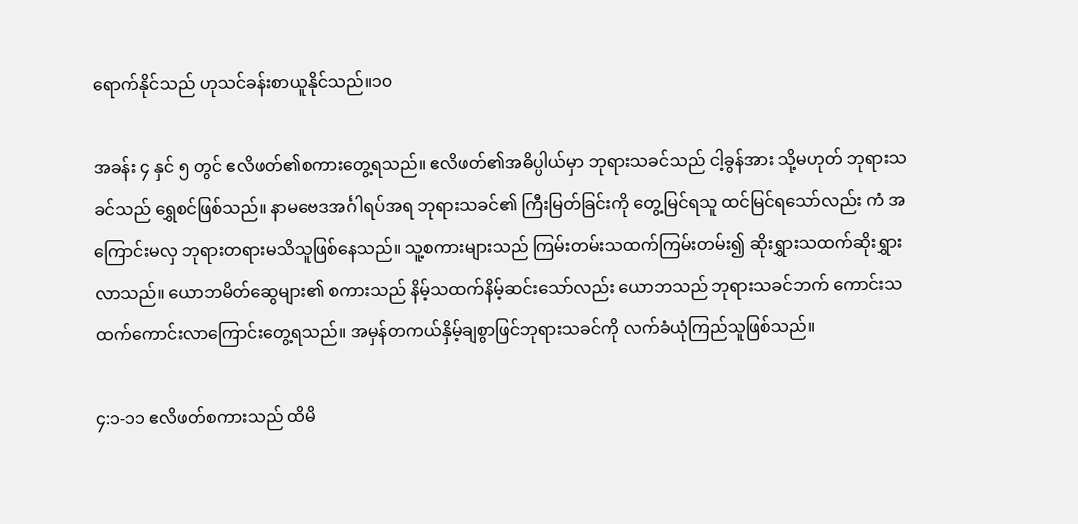ရောက်နိုင်သည် ဟုသင်ခန်းစာယူနိုင်သည်။၁၀

အခန်း ၄ နှင် ၅ တွင် ဧလိဖတ်၏စကားတွေ့ရသည်။ ဧလိဖတ်၏အဓိပ္ပါယ်မှာ ဘုရားသခင်သည် ငါ့ခွန်အား သို့မဟုတ် ဘုရားသခင်သည် ရွှေစင်ဖြစ်သည်။ နာမဗေဒအင်္ဂါရပ်အရ ဘုရားသခင်၏ ကြီးမြတ်ခြင်းကို တွေ့မြင်ရသူ ထင်မြင်ရသော်လည်း ကံ အကြောင်းမလှ ဘုရားတရားမသိသူဖြစ်နေသည်။ သူ့စကားများသည် ကြမ်းတမ်းသထက်ကြမ်းတမ်း၍ ဆိုးရွှားသထက်ဆိုးရွှားလာသည်။ ယောဘမိတ်ဆွေများ၏ စကားသည် နိမ့်သထက်နိမ့်ဆင်းသော်လည်း ယောဘသည် ဘုရားသခင်ဘက် ကောင်းသထက်ကောင်းလာကြောင်းတွေ့ရသည်။ အမှန်တကယ်နှိမ့်ချစွာဖြင်ဘုရားသခင်ကို လက်ခံယုံကြည်သူဖြစ်သည်။

၄:၁-၁၁ ဧလိဖတ်စကားသည် ထိမိ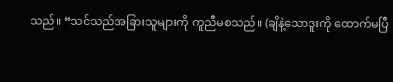သည်။ “သင်သည်အခြားသူများကို ကူညီမစသည်။ (ချိနဲ့သောဒူးကို ထောက်မပြီ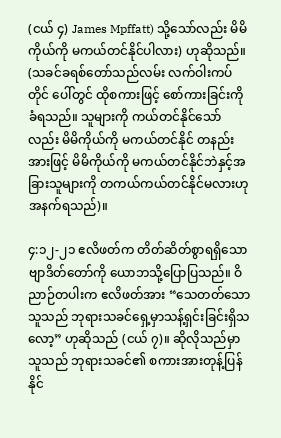(ငယ် ၄) James Mpffatt) သို့သော်လည်း မိမိကိုယ်ကို မကယ်တင်နိုင်ပါလား) ဟုဆိုသည်။ (သခင်ခရစ်တော်သည်လမ်း လက်ဝါးကပ်တိုင် ပေါ်တွင် ထိုစကားဖြင့် စော်ကားခြင်းကို ခံရသည်။ သူများကို ကယ်တင်နိုင်သော်လည်း မိမိကိုယ်ကို မကယ်တင်နိုင် တနည်းအားဖြင့် မိမိကိုယ်ကို မကယ်တင်နိုင်ဘဲနှင့်အခြားသူများကို တကယ်ကယ်တင်နိုင်မလားဟုအနက်ရသည်)။

၄:၁၂-၂၁ ဧလိဖတ်က တိတ်ဆိတ်စွာရရှိသော ဗျာဒိတ်တော်ကို ယောဘသို့ပြောပြသည်။ ဝိညာဉ်တပါးက ဧလိဖတ်အား “သေတတ်သောသူသည် ဘုရားသခင်ရှေ့မှာသန့်ရှင်းခြင်းရှိသလော့” ဟုဆိုသည် (ငယ် ၇)။ ဆိုလိုသည်မှာ သူသည် ဘုရားသခင်၏ စကားအားတုန့်ပြန်နိုင်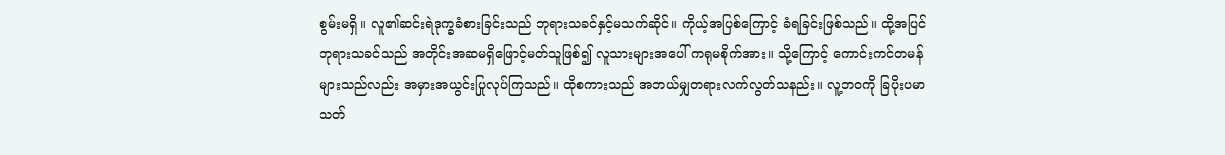စွမ်းမရှိ။ လူ၏ဆင်းရဲဒုက္ခခံစားခြင်းသည် ဘုရားသခင်နှင့်မသက်ဆိုင်။ ကိုယ့်အပြစ်ကြောင့် ခံရခြင်းဖြစ်သည်။ ထို့အပြင် ဘုရားသခင်သည် အတိုင်းအဆမရှိဖြောင့်မတ်သူဖြစ်၍ လူသားများအပေါ် ကရုမစိုက်အား။ သို့ကြောင့် ကောင်းကင်တမန်များသည်လည်း အမှားအယွင်းပြုလုပ်ကြသည်။ ထိုစကားသည် အဘယ်မျှတရားလက်လွတ်သနည်း။ လူ့ဘဝကို ခြပိုးပမာ သတ်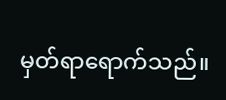မှတ်ရာရောက်သည်။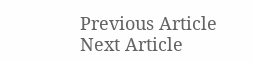Previous Article
Next Article